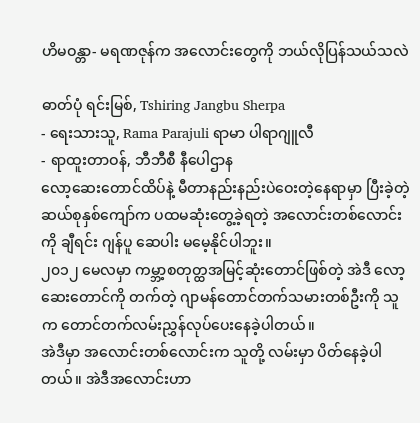ဟိမဝန္တာ- မရဏဇုန်က အလောင်းတွေကို ဘယ်လိုပြန်သယ်သလဲ

ဓာတ်ပုံ ရင်းမြစ်, Tshiring Jangbu Sherpa
- ရေးသားသူ, Rama Parajuli ရာမာ ပါရာဂျူလီ
- ရာထူးတာဝန်, ဘီဘီစီ နီပေါဌာန
လော့ဆေးတောင်ထိပ်နဲ့ မီတာနည်းနည်းပဲဝေးတဲ့နေရာမှာ ပြီးခဲ့တဲ့ ဆယ်စုနှစ်ကျော်က ပထမဆုံးတွေ့ခဲ့ရတဲ့ အလောင်းတစ်လောင်းကို ချီရင်း ဂျန်ပူ ဆေပါး မမေ့နိုင်ပါဘူး။
၂၀၁၂ မေလမှာ ကမ္ဘာ့စတုတ္ထအမြင့်ဆုံးတောင်ဖြစ်တဲ့ အဲဒီ လော့ဆေးတောင်ကို တက်တဲ့ ဂျာမန်တောင်တက်သမားတစ်ဦးကို သူက တောင်တက်လမ်းညွှန်လုပ်ပေးနေခဲ့ပါတယ်။
အဲဒီမှာ အလောင်းတစ်လောင်းက သူတို့ လမ်းမှာ ပိတ်နေခဲ့ပါတယ်။ အဲဒီအလောင်းဟာ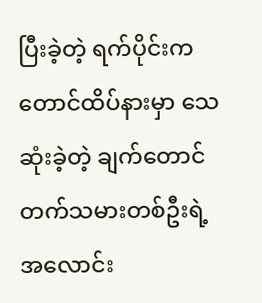ပြီးခဲ့တဲ့ ရက်ပိုင်းက တောင်ထိပ်နားမှာ သေဆုံးခဲ့တဲ့ ချက်တောင်တက်သမားတစ်ဦးရဲ့ အလောင်း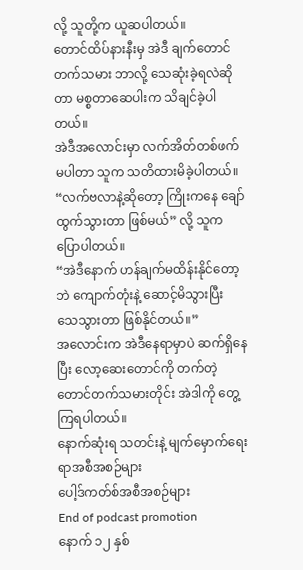လို့ သူတို့က ယူဆပါတယ်။
တောင်ထိပ်နားနီးမှ အဲဒီ ချက်တောင်တက်သမား ဘာလို့ သေဆုံးခဲ့ရလဲဆိုတာ မစ္စတာဆေပါးက သိချင်ခဲ့ပါတယ်။
အဲဒီအလောင်းမှာ လက်အိတ်တစ်ဖက်မပါတာ သူက သတိထားမိခဲ့ပါတယ်။
“လက်ဗလာနဲ့ဆိုတော့ ကြိုးကနေ ချော်ထွက်သွားတာ ဖြစ်မယ်” လို့ သူက ပြောပါတယ်။
“အဲဒီနောက် ဟန်ချက်မထိန်းနိုင်တော့ဘဲ ကျောက်တုံးနဲ့ ဆောင့်မိသွားပြီး သေသွားတာ ဖြစ်နိုင်တယ်။”
အလောင်းက အဲဒီနေရာမှာပဲ ဆက်ရှိနေပြီး လော့ဆေးတောင်ကို တက်တဲ့ တောင်တက်သမားတိုင်း အဲဒါကို တွေ့ကြရပါတယ်။
နောက်ဆုံးရ သတင်းနဲ့ မျက်မှောက်ရေးရာအစီအစဉ်များ
ပေါ့ဒ်ကတ်စ်အစီအစဉ်များ
End of podcast promotion
နောက် ၁၂ နှစ်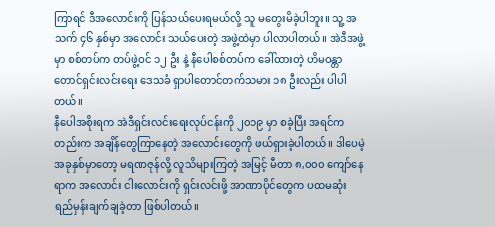ကြာရင် ဒီအလောင်းကို ပြန်သယ်ပေးရမယ်လို့ သူ မတွေးမိခဲ့ပါဘူး။ သူ့ အသက် ၄၆ နှစ်မှာ အလောင်း သယ်ပေးတဲ့ အဖွဲ့ထဲမှာ ပါလာပါတယ်။ အဲဒီအဖွဲ့မှာ စစ်တပ်က တပ်ဖွဲ့ဝင် ၁၂ ဦး နဲ့ နီပေါစစ်တပ်က ခေါ်ထားတဲ့ ဟိမဝန္တာတောင်ရှင်းလင်းရေး ဒေသခံ ရှာပါတောင်တက်သမား ၁၈ ဦးလည်း ပါပါတယ်။
နီပေါအစိုးရက အဲဒီရှင်းလင်းရေးလုပ်ငန်းကို ၂၀၁၉ မှာ စခဲ့ပြီး အရင်ကတည်းက အချိန်တွေကြာနေတဲ့ အလောင်းတွေကို ဖယ်ရှားခဲ့ပါတယ်။ ဒါပေမဲ့ အခုနှစ်မှာတော့ မရဏဇုန်လို့ လူသိများကြတဲ့ အမြင့် မီတာ ၈,၀၀၀ ကျော်နေရာက အလောင်း ငါးလောင်းကို ရှင်းလင်းဖို့ အာဏာပိုင်တွေက ပထမဆုံး ရည်မှန်းချက်ချခဲ့တာ ဖြစ်ပါတယ်။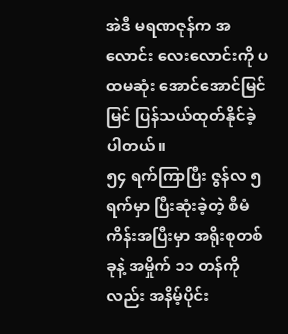အဲဒီ မရဏဇုန်က အလောင်း လေးလောင်းကို ပထမဆုံး အောင်အောင်မြင်မြင် ပြန်သယ်ထုတ်နိုင်ခဲ့ပါတယ်။
၅၄ ရက်ကြာပြီး ဇွန်လ ၅ ရက်မှာ ပြီးဆုံးခဲ့တဲ့ စီမံကိန်းအပြီးမှာ အရိုးစုတစ်ခုနဲ့ အမှိုက် ၁၁ တန်ကိုလည်း အနိမ့်ပိုင်း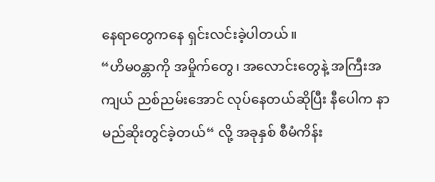နေရာတွေကနေ ရှင်းလင်းခဲ့ပါတယ်။
“ဟိမ၀န္တာကို အမှိုက်တွေ၊ အလောင်းတွေနဲ့ အကြီးအကျယ် ညစ်ညမ်းအောင် လုပ်နေတယ်ဆိုပြီး နီပေါက နာမည်ဆိုးတွင်ခဲ့တယ်“ လို့ အခုနှစ် စီမံကိန်း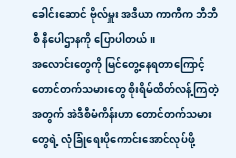ခေါင်းဆောင် ဗိုလ်မှူး အဒီယာ ကာကီက ဘီဘီစီ နီပေါဌာနကို ပြောပါတယ်။
အလောင်းတွေကို မြင်တွေ့နေရတာကြောင့် တောင်တက်သမားတွေ စိုးရိမ်ထိတ်လန့်ကြတဲ့အတွက် အဲဒီစီမံကိန်းဟာ တောင်တက်သမားတွေရဲ့ လုံခြုံရေးပိုကောင်းအောင်လုပ်ဖို့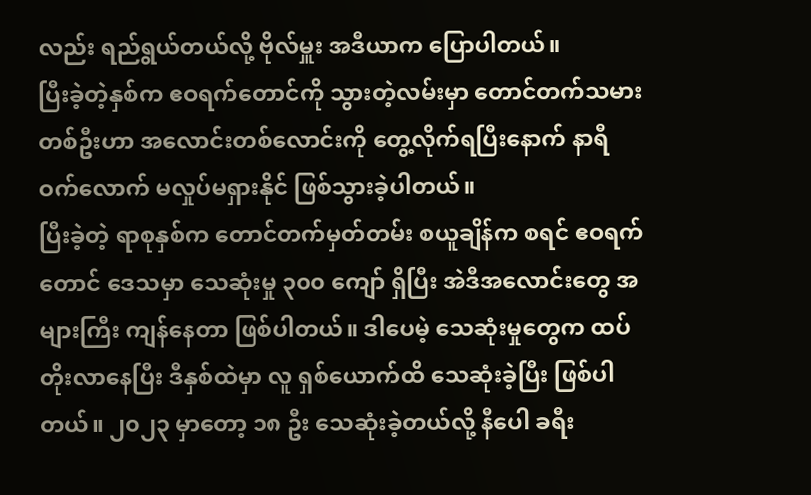လည်း ရည်ရွယ်တယ်လို့ ဗိုလ်မှူး အဒီယာက ပြောပါတယ်။
ပြီးခဲ့တဲ့နှစ်က ဧဝရက်တောင်ကို သွားတဲ့လမ်းမှာ တောင်တက်သမားတစ်ဦးဟာ အလောင်းတစ်လောင်းကို တွေ့လိုက်ရပြီးနောက် နာရီဝက်လောက် မလှုပ်မရှားနိုင် ဖြစ်သွားခဲ့ပါတယ်။
ပြီးခဲ့တဲ့ ရာစုနှစ်က တောင်တက်မှတ်တမ်း စယူချိန်က စရင် ဧဝရက်တောင် ဒေသမှာ သေဆုံးမှု ၃၀၀ ကျော် ရှိပြီး အဲဒီအလောင်းတွေ အများကြီး ကျန်နေတာ ဖြစ်ပါတယ်။ ဒါပေမဲ့ သေဆုံးမှုတွေက ထပ်တိုးလာနေပြီး ဒီနှစ်ထဲမှာ လူ ရှစ်ယောက်ထိ သေဆုံးခဲ့ပြီး ဖြစ်ပါတယ်။ ၂၀၂၃ မှာတော့ ၁၈ ဦး သေဆုံးခဲ့တယ်လို့ နီပေါ ခရီး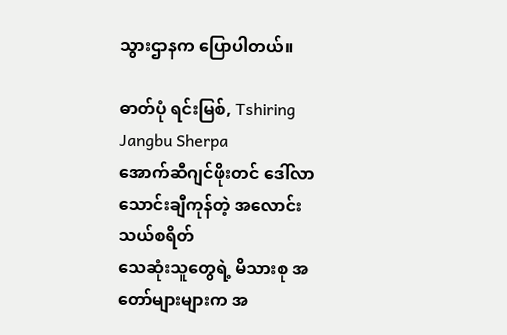သွားဌာနက ပြောပါတယ်။

ဓာတ်ပုံ ရင်းမြစ်, Tshiring Jangbu Sherpa
အောက်ဆီဂျင်ဖိုးတင် ဒေါ်လာသောင်းချီကုန်တဲ့ အလောင်းသယ်စရိတ်
သေဆုံးသူတွေရဲ့ မိသားစု အတော်များများက အ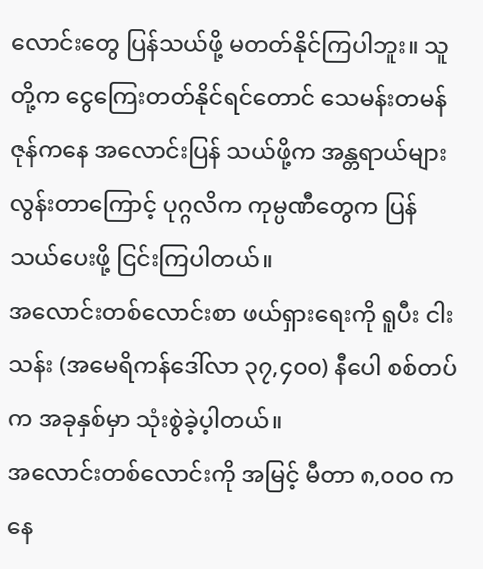လောင်းတွေ ပြန်သယ်ဖို့ မတတ်နိုင်ကြပါဘူး။ သူတို့က ငွေကြေးတတ်နိုင်ရင်တောင် သေမန်းတမန်ဇုန်ကနေ အလောင်းပြန် သယ်ဖို့က အန္တရာယ်များလွန်းတာကြောင့် ပုဂ္ဂလိက ကုမ္ပဏီတွေက ပြန်သယ်ပေးဖို့ ငြင်းကြပါတယ်။
အလောင်းတစ်လောင်းစာ ဖယ်ရှားရေးကို ရူပီး ငါးသန်း (အမေရိကန်ဒေါ်လာ ၃၇,၄၀၀) နီပေါ စစ်တပ်က အခုနှစ်မှာ သုံးစွဲခဲ့ပ့ါတယ်။
အလောင်းတစ်လောင်းကို အမြင့် မီတာ ၈,၀၀၀ ကနေ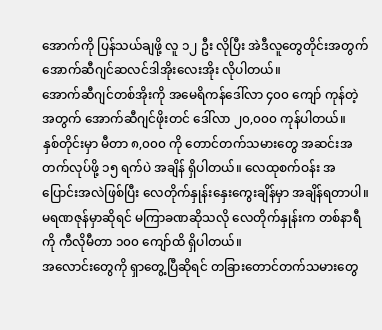အောက်ကို ပြန်သယ်ချဖို့ လူ ၁၂ ဦး လိုပြီး အဲဒီလူတွေတိုင်းအတွက် အောက်ဆီဂျင်ဆလင်ဒါအိုးလေးအိုး လိုပါတယ်။
အောက်ဆီဂျင်တစ်အိုးကို အမေရိကန်ဒေါ်လာ ၄၀၀ ကျော် ကုန်တဲ့အတွက် အောက်ဆီဂျင်ဖိုးတင် ဒေါ်လာ ၂၀,၀၀၀ ကုန်ပါတယ်။
နှစ်တိုင်းမှာ မီတာ ၈,၀၀၀ ကို တောင်တက်သမားတွေ အဆင်းအတက်လုပ်ဖို့ ၁၅ ရက်ပဲ အချိန် ရှိပါတယ်။ လေထုစက်ဝန်း အပြောင်းအလဲဖြစ်ပြီး လေတိုက်နှုန်းနှေးကွေးချိန်မှာ အချိန်ရတာပါ။ မရဏဇုန်မှာဆိုရင် မကြာခဏဆိုသလို လေတိုက်နှုန်းက တစ်နာရီကို ကီလိုမီတာ ၁၀၀ ကျော်ထိ ရှိပါတယ်။
အလောင်းတွေကို ရှာတွေ့ပြီဆိုရင် တခြားတောင်တက်သမားတွေ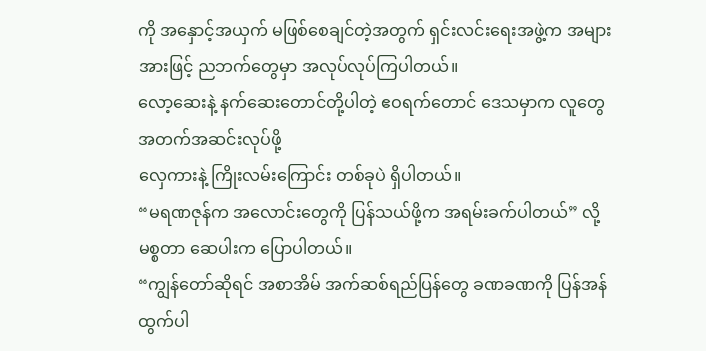ကို အနှောင့်အယှက် မဖြစ်စေချင်တဲ့အတွက် ရှင်းလင်းရေးအဖွဲ့က အများအားဖြင့် ညဘက်တွေမှာ အလုပ်လုပ်ကြပါတယ်။
လော့ဆေးနဲ့ နက်ဆေးတောင်တို့ပါတဲ့ ဧဝရက်တောင် ဒေသမှာက လူတွေ အတက်အဆင်းလုပ်ဖို့
လှေကားနဲ့ ကြိုးလမ်းကြောင်း တစ်ခုပဲ ရှိပါတယ်။
“မရဏဇုန်က အလောင်းတွေကို ပြန်သယ်ဖို့က အရမ်းခက်ပါတယ်” လို့ မစ္စတာ ဆေပါးက ပြောပါတယ်။
“ကျွန်တော်ဆိုရင် အစာအိမ် အက်ဆစ်ရည်ပြန်တွေ ခဏခဏကို ပြန်အန်ထွက်ပါ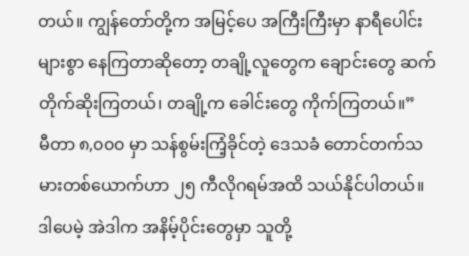တယ်။ ကျွန်တော်တို့က အမြင့်ပေ အကြီးကြီးမှာ နာရီပေါင်း များစွာ နေကြတာဆိုတော့ တချို့လူတွေက ချောင်းတွေ ဆက်တိုက်ဆိုးကြတယ်၊ တချို့က ခေါင်းတွေ ကိုက်ကြတယ်။”
မီတာ ၈,၀၀၀ မှာ သန်စွမ်းကြံ့ခိုင်တဲ့ ဒေသခံ တောင်တက်သမားတစ်ယောက်ဟာ ၂၅ ကီလိုဂရမ်အထိ သယ်နိုင်ပါတယ်။ ဒါပေမဲ့ အဲဒါက အနိမ့်ပိုင်းတွေမှာ သူတို့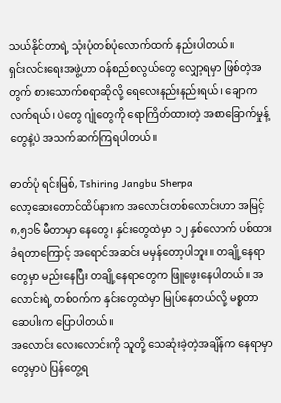သယ်နိုင်တာရဲ့ သုံးပုံတစ်ပုံလောက်ထက် နည်းပါတယ်။
ရှင်းလင်းရေးအဖွဲ့ဟာ ဝန်စည်စလွယ်တွေ လျှော့ရမှာ ဖြစ်တဲ့အတွက် စားသောက်စရာဆိုလို့ ရေလေးနည်းနည်းရယ်၊ ချောကလက်ရယ်၊ ပဲတွေ ဂျုံတွေကို ရောကြိတ်ထားတဲ့ အစာခြောက်မှုန့်တွေနဲ့ပဲ အသက်ဆက်ကြရပါတယ်။

ဓာတ်ပုံ ရင်းမြစ်, Tshiring Jangbu Sherpa
လော့ဆေးတောင်ထိပ်နားက အလောင်းတစ်လောင်းဟာ အမြင့် ၈,၅၁၆ မီတာမှာ နေတွေ၊ နှင်းတွေထဲမှာ ၁၂ နှစ်လောက် ပစ်ထားခံရတာကြောင့် အရောင်အဆင်း မမှန်တော့ပါဘူး။ တချို့နေရာတွေမှာ မည်းနေပြီး တချို့နေရာတွေက ဖြူဖွေးနေပါတယ်။ အလောင်းရဲ့ တစ်ဝက်က နှင်းတွေထဲမှာ မြုပ်နေတယ်လို့ မစ္စတာ ဆေပါးက ပြောပါတယ်။
အလောင်း လေးလောင်းကို သူတို့ သေဆုံးခဲ့တဲ့အချိန်က နေရာမှာတွေမှာပဲ ပြန်တွေ့ရ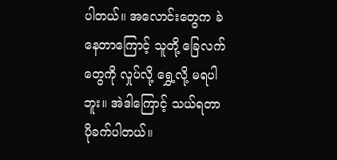ပါတယ်။ အလောင်းတွေက ခဲနေတာကြောင့် သူတို့ ခြေလက်တွေကို လှုပ်လို့ ရွှေ့လို့ မရပါဘူး။ အဲဒါကြောင့် သယ်ရတာ ပိုခက်ပါတယ်။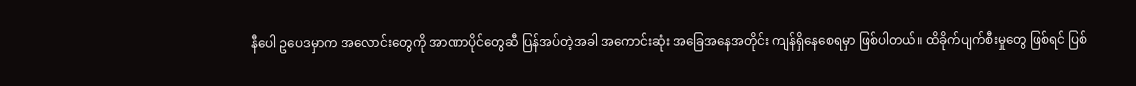နီပေါ ဥပေဒမှာက အလောင်းတွေကို အာဏာပိုင်တွေဆီ ပြန်အပ်တဲ့အခါ အကောင်းဆုံး အခြေအနေအတိုင်း ကျန်ရှိနေစေရမှာ ဖြစ်ပါတယ်။ ထိခိုက်ပျက်စီးမှုတွေ ဖြစ်ရင် ပြစ်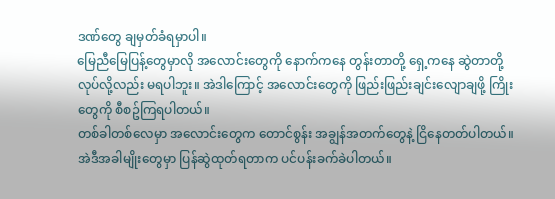ဒဏ်တွေ ချမှတ်ခံရမှာပါ။
မြေညီမြေပြန့်တွေမှာလို အလောင်းတွေကို နောက်ကနေ တွန်းတာတို့ ရှေ့ကနေ ဆွဲတာတို့ လုပ်လို့လည်း မရပါဘူး။ အဲဒါကြောင့် အလောင်းတွေကို ဖြည်းဖြည်းချင်းလျောချဖို့ ကြိုးတွေကို စီစဥ်ကြရပါတယ်။
တစ်ခါတစ်လေမှာ အလောင်းတွေက တောင်စွန်း အချွန်အတက်တွေနဲ့ ငြိနေတတ်ပါတယ်။ အဲဒီအခါမျိုးတွေမှာ ပြန်ဆွဲထုတ်ရတာက ပင်ပန်းခက်ခဲပါတယ်။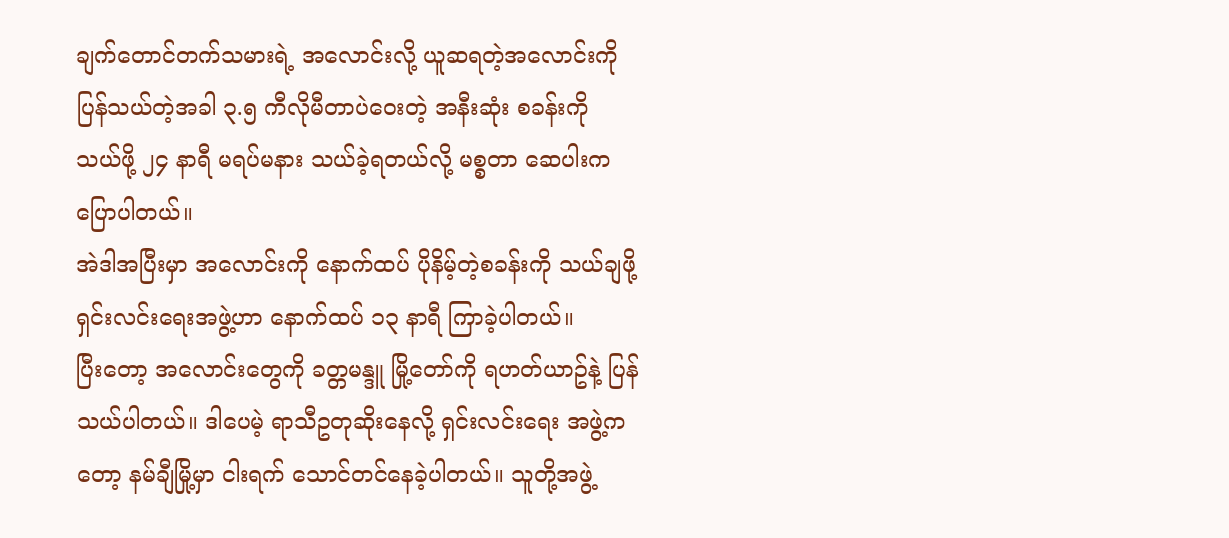ချက်တောင်တက်သမားရဲ့ အလောင်းလို့ ယူဆရတဲ့အလောင်းကို ပြန်သယ်တဲ့အခါ ၃.၅ ကီလိုမီတာပဲဝေးတဲ့ အနီးဆုံး စခန်းကို သယ်ဖို့ ၂၄ နာရီ မရပ်မနား သယ်ခဲ့ရတယ်လို့ မစ္စတာ ဆေပါးက ပြောပါတယ်။
အဲဒါအပြီးမှာ အလောင်းကို နောက်ထပ် ပိုနိမ့်တဲ့စခန်းကို သယ်ချဖို့ ရှင်းလင်းရေးအဖွဲ့ဟာ နောက်ထပ် ၁၃ နာရီ ကြာခဲ့ပါတယ်။
ပြီးတော့ အလောင်းတွေကို ခတ္တမန္ဒူ မြို့တော်ကို ရဟတ်ယာဥ်နဲ့ ပြန်သယ်ပါတယ်။ ဒါပေမဲ့ ရာသီဥတုဆိုးနေလို့ ရှင်းလင်းရေး အဖွဲ့ကတော့ နမ်ချီမြို့မှာ ငါးရက် သောင်တင်နေခဲ့ပါတယ်။ သူတို့အဖွဲ့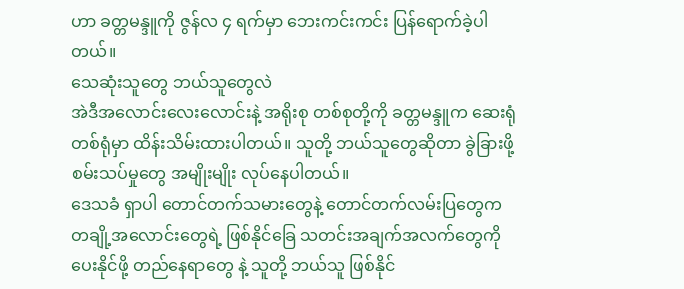ဟာ ခတ္တမန္ဒူကို ဇွန်လ ၄ ရက်မှာ ဘေးကင်းကင်း ပြန်ရောက်ခဲ့ပါတယ်။
သေဆုံးသူတွေ ဘယ်သူတွေလဲ
အဲဒီအလောင်းလေးလောင်းနဲ့ အရိုးစု တစ်စုတို့ကို ခတ္တမန္ဒူက ဆေးရုံတစ်ရုံမှာ ထိန်းသိမ်းထားပါတယ်။ သူတို့ ဘယ်သူတွေဆိုတာ ခွဲခြားဖို့ စမ်းသပ်မှုတွေ အမျိုးမျိုး လုပ်နေပါတယ်။
ဒေသခံ ရှာပါ တောင်တက်သမားတွေနဲ့ တောင်တက်လမ်းပြတွေက တချို့အလောင်းတွေရဲ့ ဖြစ်နိုင်ခြေ သတင်းအချက်အလက်တွေကို ပေးနိုင်ဖို့ တည်နေရာတွေ နဲ့ သူတို့ ဘယ်သူ ဖြစ်နိုင်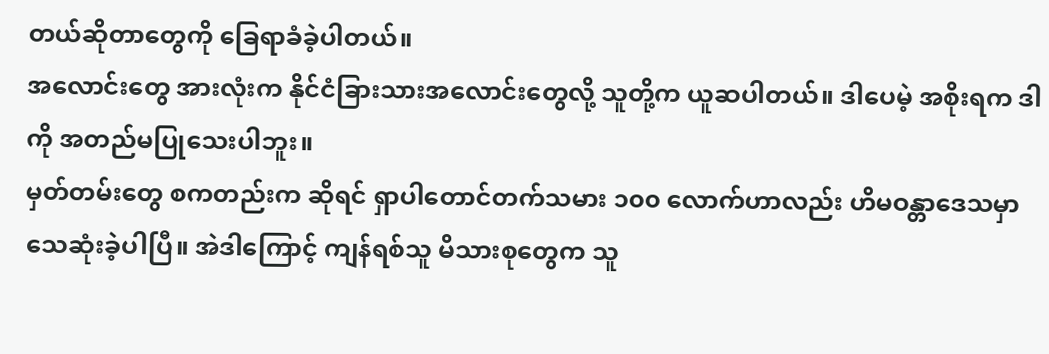တယ်ဆိုတာတွေကို ခြေရာခံခဲ့ပါတယ်။
အလောင်းတွေ အားလုံးက နိုင်ငံခြားသားအလောင်းတွေလို့ သူတို့က ယူဆပါတယ်။ ဒါပေမဲ့ အစိုးရက ဒါကို အတည်မပြုသေးပါဘူး။
မှတ်တမ်းတွေ စကတည်းက ဆိုရင် ရှာပါတောင်တက်သမား ၁၀၀ လောက်ဟာလည်း ဟိမဝန္တာဒေသမှာ သေဆုံးခဲ့ပါပြီ။ အဲဒါကြောင့် ကျန်ရစ်သူ မိသားစုတွေက သူ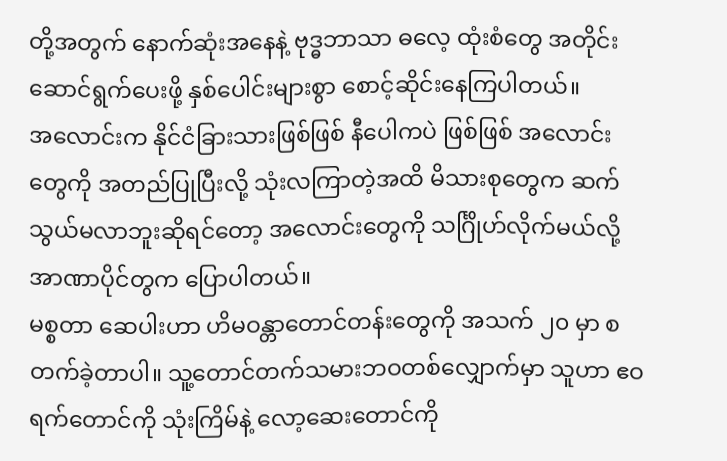တို့အတွက် နောက်ဆုံးအနေနဲ့ ဗုဒ္ဓဘာသာ ဓလေ့ ထုံးစံတွေ အတိုင်း ဆောင်ရွက်ပေးဖို့ နှစ်ပေါင်းများစွာ စောင့်ဆိုင်းနေကြပါတယ်။
အလောင်းက နိုင်ငံခြားသားဖြစ်ဖြစ် နီပေါကပဲ ဖြစ်ဖြစ် အလောင်းတွေကို အတည်ပြုပြီးလို့ သုံးလကြာတဲ့အထိ မိသားစုတွေက ဆက်သွယ်မလာဘူးဆိုရင်တော့ အလောင်းတွေကို သင်္ဂြိုဟ်လိုက်မယ်လို့ အာဏာပိုင်တွက ပြောပါတယ်။
မစ္စတာ ဆေပါးဟာ ဟိမဝန္တာတောင်တန်းတွေကို အသက် ၂၀ မှာ စတက်ခဲ့တာပါ။ သူ့တောင်တက်သမားဘဝတစ်လျှောက်မှာ သူဟာ ဧဝရက်တောင်ကို သုံးကြိမ်နဲ့ လော့ဆေးတောင်ကို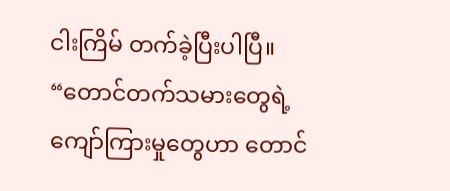ငါးကြိမ် တက်ခဲ့ပြီးပါပြီ။
“တောင်တက်သမားတွေရဲ့ ကျော်ကြားမှုတွေဟာ တောင်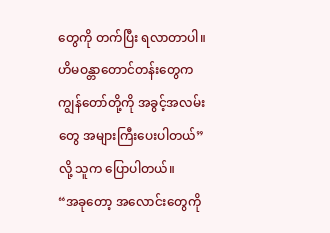တွေကို တက်ပြီး ရလာတာပါ။ ဟိမဝန္တာတောင်တန်းတွေက ကျွန်တော်တို့ကို အခွင့်အလမ်းတွေ အများကြီးပေးပါတယ်” လို့ သူက ပြောပါတယ်။
“အခုတော့ အလောင်းတွေကို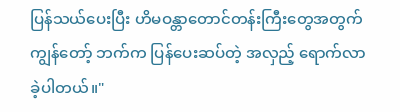ပြန်သယ်ပေးပြီး ဟိမဝန္တာတောင်တန်းကြီးတွေအတွက် ကျွန်တော့် ဘက်က ပြန်ပေးဆပ်တဲ့ အလှည့် ရောက်လာခဲ့ပါတယ်။"